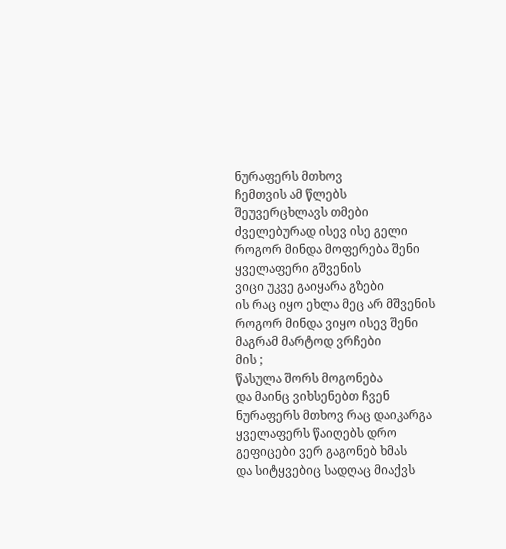ნურაფერს მთხოვ
ჩემთვის ამ წლებს შეუვერცხლავს თმები
ძველებურად ისევ ისე გელი
როგორ მინდა მოფერება შენი
ყველაფერი გშვენის
ვიცი უკვე გაიყარა გზები
ის რაც იყო ეხლა მეც არ მშვენის
როგორ მინდა ვიყო ისევ შენი
მაგრამ მარტოდ ვრჩები
მის ;
წასულა შორს მოგონება
და მაინც ვიხსენებთ ჩვენ
ნურაფერს მთხოვ რაც დაიკარგა
ყველაფერს წაიღებს დრო
გეფიცები ვერ გაგონებ ხმას
და სიტყვებიც სადღაც მიაქვს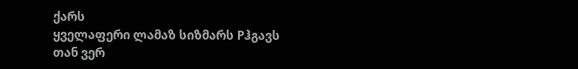ქარს
ყველაფერი ლამაზ სიზმარს Pჰგავს
თან ვერ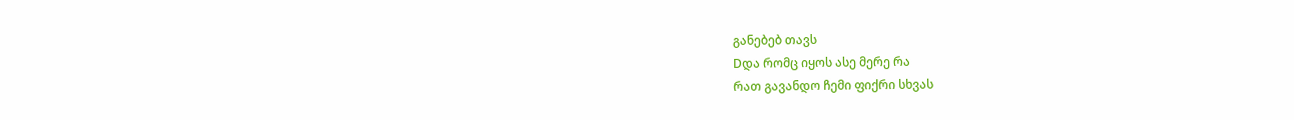განებებ თავს
Dდა რომც იყოს ასე მერე რა
რათ გავანდო ჩემი ფიქრი სხვას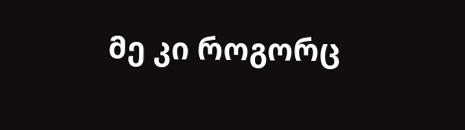მე კი როგორც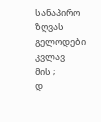სანაპირო ზღვას
გელოდები კვლავ
მის ;
დ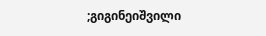;გიგინეიშვილი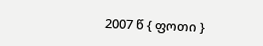2007 წ { ფოთი }